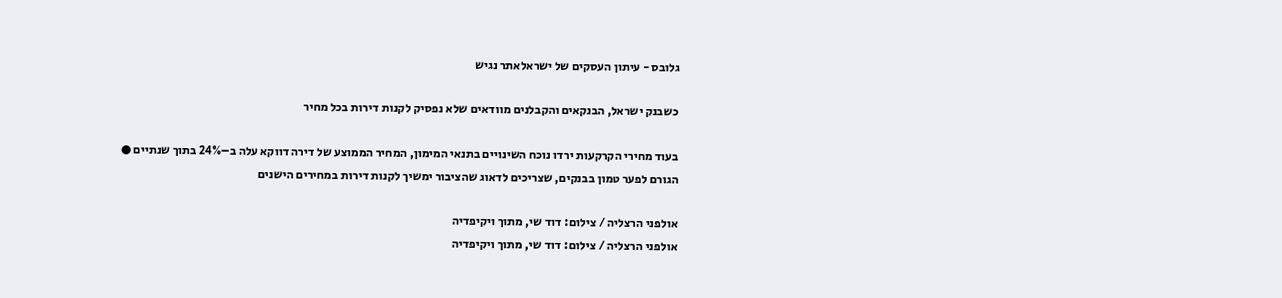גלובס - עיתון העסקים של ישראלאתר נגיש

כשבנק ישראל, הבנקאים והקבלנים מוודאים שלא נפסיק לקנות דירות בכל מחיר

בעוד מחירי הקרקעות ירדו נוכח השינויים בתנאי המימון, המחיר הממוצע של דירה דווקא עלה ב–24% בתוך שנתיים ● הגורם לפער טמון בבנקים, שצריכים לדאוג שהציבור ימשיך לקנות דירות במחירים הישנים

אולפני הרצליה / צילום: דוד שי, מתוך ויקיפדיה
אולפני הרצליה / צילום: דוד שי, מתוך ויקיפדיה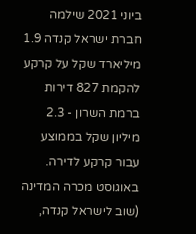ביוני 2021 שילמה חברת ישראל קנדה 1.9 מיליארד שקל על קרקע להקמת 827 דירות ברמת השרון - 2.3 מיליון שקל בממוצע עבור קרקע לדירה. באוגוסט מכרה המדינה (שוב לישראל קנדה,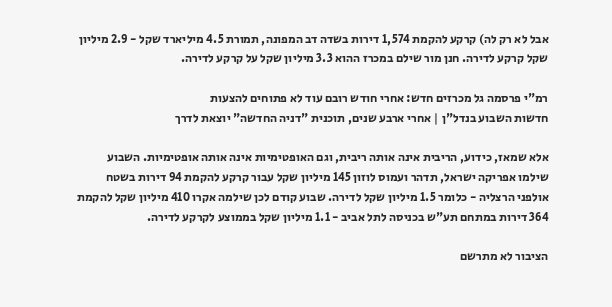אבל לא רק לה) קרקע להקמת 1,574 דירות בשדה דב המפונה, תמורת 4.5 מיליארד שקל - 2.9 מיליון שקל קרקע לדירה. חנן מור שילם במכרז ההוא 3.3 מיליון שקל על קרקע לדירה.

רמ"י פרסמה גל מכרזים חדש: אחרי חודש רובם עוד לא פתוחים להצעות
חדשות השבוע בנדל"ן | אחרי ארבע שנים, תוכנית "דניה החדשה" יוצאת לדרך

אלא שמאז, כידוע, הריבית אינה אותה ריבית, וגם האופטימיות אינה אותה אופטימיות. השבוע שילמו אפריקה ישראל, תדהר ועמוס לוזון 145 מיליון שקל עבור קרקע להקמת 94 דירות בשטח אולפני הרצליה - כלומר 1.5 מיליון שקל לדירה. שבוע קודם לכן שילמה אקרו 410 מיליון שקל להקמת 364 דירות במתחם תע"ש בכניסה לתל אביב - 1.1 מיליון שקל בממוצע לקרקע לדירה.

הציבור לא מתרשם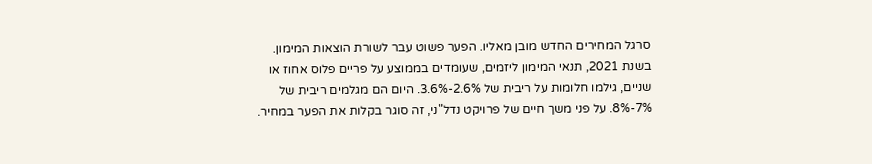סרגל המחירים החדש מובן מאליו. הפער פשוט עבר לשורת הוצאות המימון. בשנת 2021, תנאי המימון ליזמים, שעומדים בממוצע על פריים פלוס אחוז או שניים, גילמו חלומות על ריבית של 2.6%-3.6%. היום הם מגלמים ריבית של 7%-8%. על פני משך חיים של פרויקט נדל"ני, זה סוגר בקלות את הפער במחיר.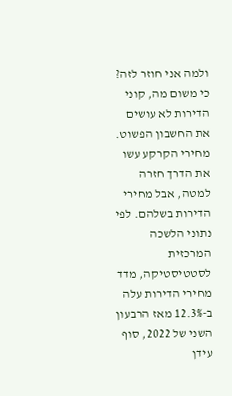ולמה אני חוזר לזה? כי משום מה, קוני הדירות לא עושים את החשבון הפשוט. מחירי הקרקע עשו את הדרך חזרה למטה, אבל מחירי הדירות בשלהם. לפי נתוני הלשכה המרכזית לסטטיסטיקה, מדד מחירי הדירות עלה ב-12.3% מאז הרבעון השני של 2022, סוף עידן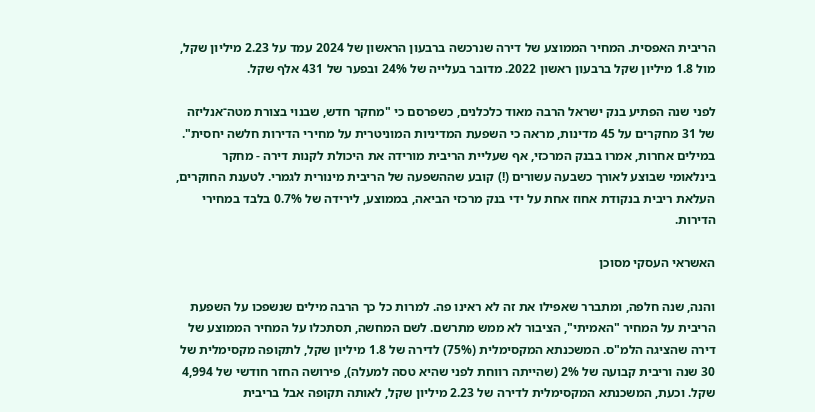הריבית האפסית. המחיר הממוצע של דירה שנרכשה ברבעון הראשון של 2024 עמד על 2.23 מיליון שקל, מול 1.8 מיליון שקל ברבעון ראשון 2022. מדובר בעלייה של 24% ובפער של 431 אלף שקל.

לפני שנה הפתיע בנק ישראל הרבה מאוד כלכלנים, כשפרסם כי "מחקר חדש, שבנוי בצורת מטה־אנליזה של 31 מחקרים על 45 מדינות, מראה כי השפעת המדיניות המוניטרית על מחירי הדירות חלשה יחסית". במילים אחרות, אמרו בבנק המרכזי, אף שעליית הריבית מורידה את היכולת לקנות דירה - מחקר בינלאומי שבוצע לאורך כשבעה עשורים (!) קובע שההשפעה של הריבית מינורית לגמרי. לטענת החוקרים, העלאת ריבית בנקודת אחוז אחת על ידי בנק מרכזי הביאה, בממוצע, לירידה של 0.7% בלבד במחירי הדירות.

האשראי העסקי מסוכן

והנה, שנה חלפה, ומתברר שאפילו את זה לא ראינו פה. למרות כל כך הרבה מילים שנשפכו על השפעת הריבית על המחיר "האמיתי", הציבור לא ממש מתרשם. לשם המחשה, תסתכלו על המחיר הממוצע של דירה שהציגה הלמ"ס. המשכנתא המקסימלית (75%) לדירה של 1.8 מיליון שקל, לתקופה מקסימלית של 30 שנה וריבית קבועה של 2% (שהייתה רווחת לפני שהיא טסה למעלה), פירושה החזר חודשי של 4,994 שקל. וכעת, המשכנתא המקסימלית לדירה של 2.23 מיליון שקל, לאותה תקופה אבל בריבית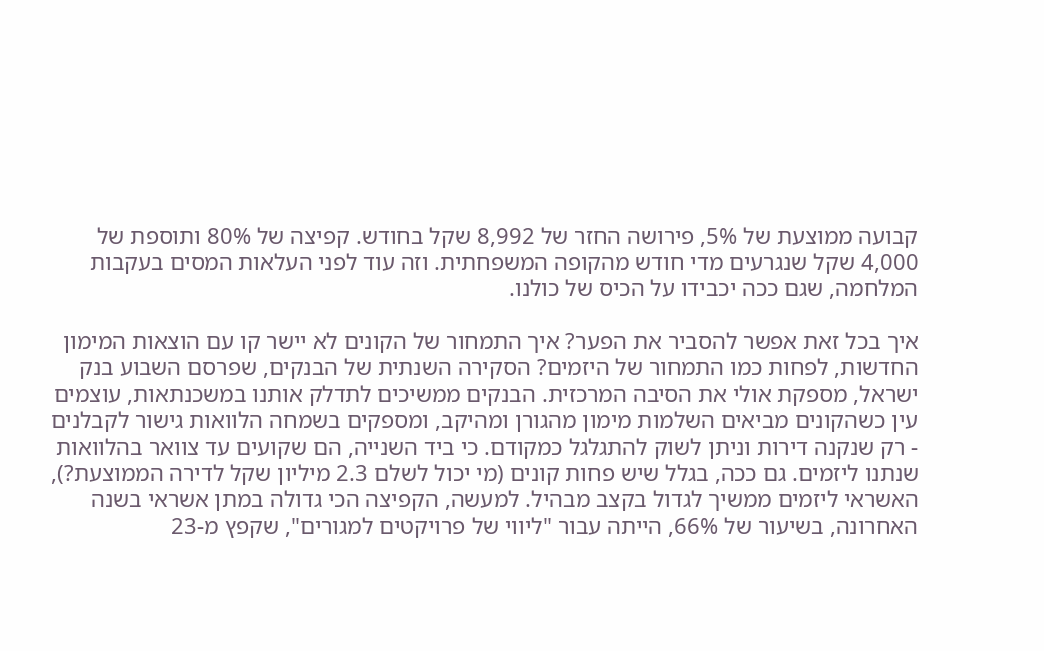קבועה ממוצעת של 5%, פירושה החזר של 8,992 שקל בחודש. קפיצה של 80% ותוספת של 4,000 שקל שנגרעים מדי חודש מהקופה המשפחתית. וזה עוד לפני העלאות המסים בעקבות המלחמה, שגם ככה יכבידו על הכיס של כולנו.

איך בכל זאת אפשר להסביר את הפער? איך התמחור של הקונים לא יישר קו עם הוצאות המימון החדשות, לפחות כמו התמחור של היזמים? הסקירה השנתית של הבנקים, שפרסם השבוע בנק ישראל, מספקת אולי את הסיבה המרכזית. הבנקים ממשיכים לתדלק אותנו במשכנתאות, עוצמים עין כשהקונים מביאים השלמות מימון מהגורן ומהיקב, ומספקים בשמחה הלוואות גישור לקבלנים - רק שנקנה דירות וניתן לשוק להתגלגל כמקודם. כי ביד השנייה, הם שקועים עד צוואר בהלוואות שנתנו ליזמים. גם ככה, בגלל שיש פחות קונים (מי יכול לשלם 2.3 מיליון שקל לדירה הממוצעת?), האשראי ליזמים ממשיך לגדול בקצב מבהיל. למעשה, הקפיצה הכי גדולה במתן אשראי בשנה האחרונה, בשיעור של 66%, הייתה עבור "ליווי של פרויקטים למגורים", שקפץ מ-23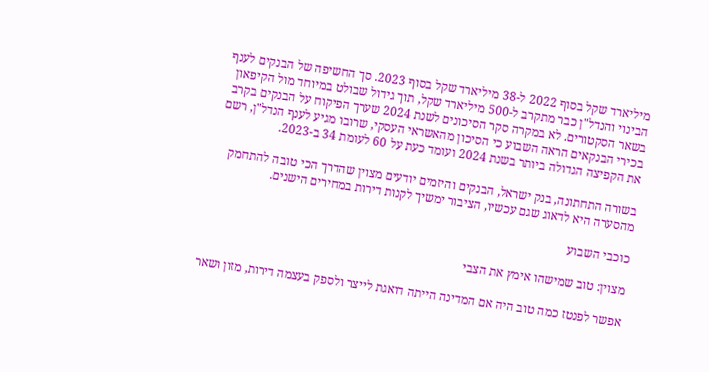מיליארד שקל בסוף 2022 ל-38 מיליארד שקל בסוף 2023. סך החשיפה של הבנקים לענף הבינוי והנדל"ן כבר מתקרב ל-500 מיליארד שקל, תוך גידול שבולט במיוחד מול הקיפאון בשאר הסקטורים. לא במקרה סקר הסיכונים לשנת 2024 שערך הפיקוח על הבנקים בקרב בכירי הבנקאים הראה השבוע כי הסיכון מהאשראי העסקי, שרובו מגיע לענף הנדל"ן, רשם את הקפיצה הגדולה ביותר בשנת 2024 ועומד כעת על 60 לעומת 34 ב-2023.

בשורה התחתונה, בנק ישראל, הבנקים והיזמים יודעים מצוין שהדרך הכי טובה להתחמק מהסערה היא לדאוג שגם עכשיו, הציבור ימשיך לקנות דירות במחירים הישנים.

כוכבי השבוע

מצוין: טוב שמישהו אימץ את הצבי

אפשר לפנטז כמה טוב היה אם המדינה הייתה דואגת לייצר ולספק בעצמה דירות, מזון ושאר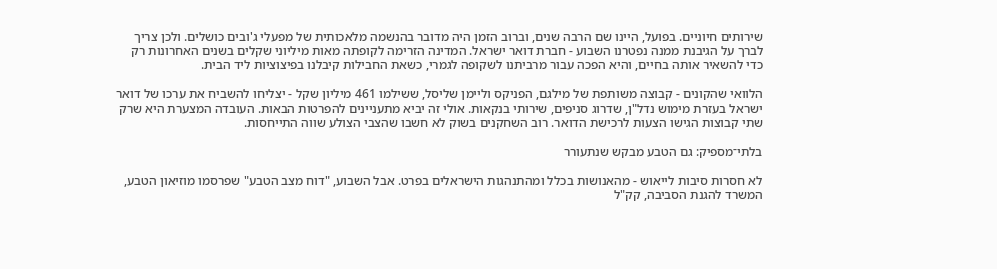שירותים חיוניים. בפועל, היינו שם הרבה שנים, וברוב הזמן היה מדובר בהנשמה מלאכותית של מפעלי ג'ובים כושלים. ולכן צריך לברך על הגיבנת ממנה נפטרנו השבוע - חברת דואר ישראל. המדינה הזרימה לקופתה מאות מיליוני שקלים בשנים האחרונות רק כדי להשאיר אותה בחיים, והיא הפכה עבור מרביתנו לשקופה לגמרי, כשאת החבילות קיבלנו בפיצוציות ליד הבית.

הלוואי שהקונים - קבוצה משותפת של מילגם, הפניקס וליימן שליסל, ששילמו 461 מיליון שקל - יצליחו להשביח את ערכו של דואר ישראל בעזרת מימוש נדל"ן, שדרוג סניפים, שירותי בנקאות. אולי זה יביא מתעניינים להפרטות הבאות. העובדה המצערת היא שרק שתי קבוצות הגישו הצעות לרכישת הדואר. רוב השחקנים בשוק לא חשבו שהצבי הצולע שווה התייחסות.

בלתי־מספיק: גם הטבע מבקש שנתעורר

לא חסרות סיבות לייאוש - מהאנושות בכלל ומהתנהגות הישראלים בפרט. אבל השבוע, "דוח מצב הטבע" שפרסמו מוזיאון הטבע, המשרד להגנת הסביבה, קק"ל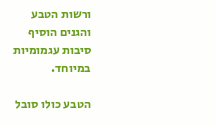ורשות הטבע והגנים הוסיף סיבות עגמומיות במיוחד.

הטבע כולו סובל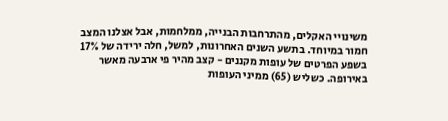משינויי האקלים, מהתרחבות הבנייה, ממלחמות, אבל אצלנו המצב חמור במיוחד. בתשע השנים האחרונות, למשל, חלה ירידה של 17% בשפע הפרטים של עופות מקננים - קצב מהיר פי ארבעה מאשר באירופה. כשליש (65) ממיני העופות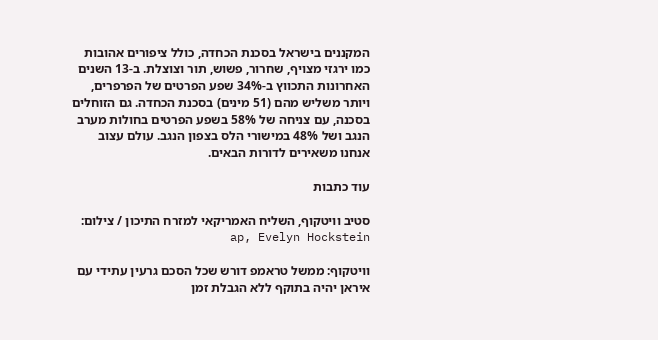המקננים בישראל בסכנת הכחדה, כולל ציפורים אהובות כמו ירגזי מצויף, שחרור, פשוש, תור וצוצלת. ב-13 השנים האחרונות התכווץ ב-34% שפע הפרטים של הפרפרים, ויותר משליש מהם (51 מינים) בסכנת הכחדה. גם הזוחלים בסכנה, עם צניחה של 58% בשפע הפרטים בחולות מערב הנגב ושל 48% במישורי הלס בצפון הנגב. עולם עצוב אנחנו משאירים לדורות הבאים.

עוד כתבות

סטיב וויטקוף, השליח האמריקאי למזרח התיכון / צילום: ap, Evelyn Hockstein

וויטקוף: ממשל טראמפ דורש שכל הסכם גרעין עתידי עם איראן יהיה בתוקף ללא הגבלת זמן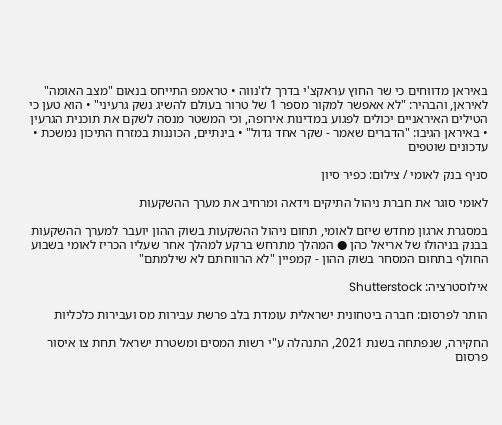באיראן מדווחים כי שר החוץ עראקצ'י בדרך לז'נווה • טראמפ התייחס בנאום "מצב האומה" לאיראן, והבהיר: "לא אאפשר למקור מספר 1 של טרור בעולם להשיג נשק גרעיני" • הוא טען כי הטילים האיראניים יכולים לפגוע במדינות אירופה, וכי המשטר מנסה לשקם את תוכנית הגרעין • באיראן הגיבו: "הדברים שאמר - שקר אחד גדול" • בינתיים, הכוננות במזרח התיכון נמשכת • עדכונים שוטפים

סניף בנק לאומי / צילום: כפיר סיון

לאומי סוגר את חברת ניהול התיקים וידאה ומרחיב את מערך ההשקעות

במסגרת ארגון מחדש שיזם לאומי, תחום ניהול ההשקעות בשוק ההון יועבר למערך ההשקעות בבנק בניהולו של אריאל כהן ● המהלך מתרחש ברקע למהלך אחר שעליו הכריז לאומי בשבוע החולף בתחום המסחר בשוק ההון - קמפיין "לא הרווחתם לא שילמתם"

אילוסטרציה: Shutterstock

הותר לפרסום: חברה ביטחונית ישראלית עומדת בלב פרשת עבירות מס ועבירות כלכליות

החקירה, שנפתחה בשנת 2021, התנהלה ע"י רשות המסים ומשטרת ישראל תחת צו איסור פרסום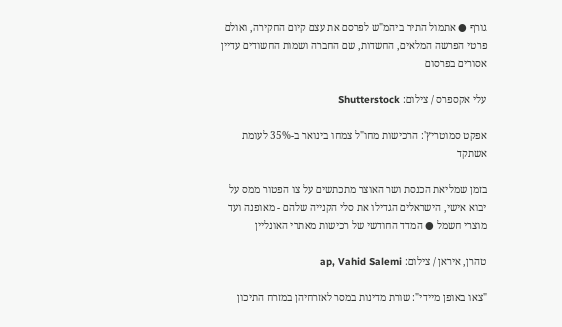גורף ● אתמול התיר ביהמ"ש לפרסם את עצם קיום החקירה, ואולם פרטי הפרשה המלאים, החשדות, שם החברה ושמות החשודים עדיין אסורים בפרסום

עלי אקספרס / צילום: Shutterstock

אפקט סמוטריץ': הרכישות מחו"ל צמחו בינואר ב-35% לעומת אשתקד

בזמן שמליאת הכנסת ושר האוצר מתכתשים על צו הפטור ממס על יבוא אישי, הישראלים הגדילו את סלי הקנייה שלהם - מאופנה ועד מוצרי חשמל ● המדד החודשי של רכישות מאתרי האונליין

טהרן, איראן / צילום: ap, Vahid Salemi

"צאו באופן מיידי": שורת מדינות במסר לאזרחיהן במזרח התיכון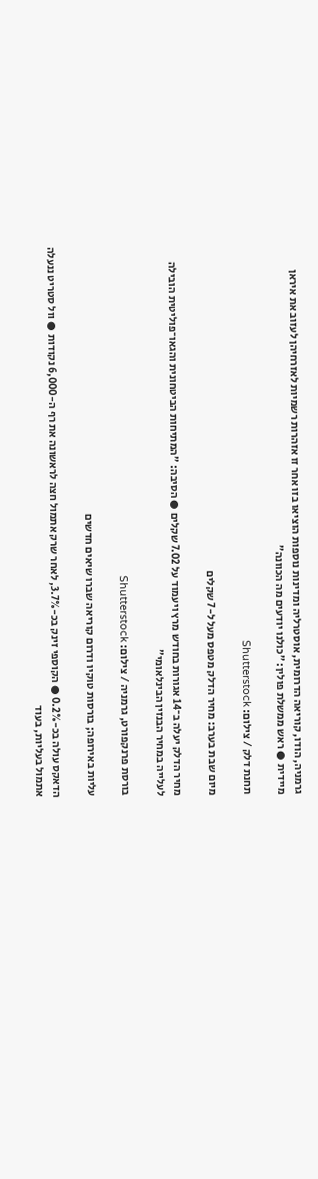גרמניה, הודו, קוריאה הדרומית, אוסטרליה ומדינות נוספות הוציאו בזו אחר זו אזהרות רשמיות לאזרחיהן לעזוב את איראן מיידית ● ראש ממשלת פולין: "כולנו יודעים מה הכוונה"

תחנת דלק / צילום: Shutterstock

מיום שבת בערב: מחיר הדלק מטפס מעל ל-7 שקלים

מחיר הדלק יעלה ב־14 אגורות בחודש מרץ ויעמוד על 7.02 שקלים ● הסיבה: "המתיחות הביטחונית והגאו־פוליטית הובילה לעלייה במחיר הבנזין הבינלאומי"

בורסת פרנקפורט, גרמניה / צילום: Shutterstock

עליות באירופה; בורסות טוקיו ודרום קוריאה שברו שיאים חדשים

הדאקס עולה בכ-0.2% ● הקוספי זינק בכ-3.7%, לאחר שרק אתמול חצה לראשונה את רף ה-6,000 נקודות ● וול סטריט ננעלה אתמול בעליות, בעוד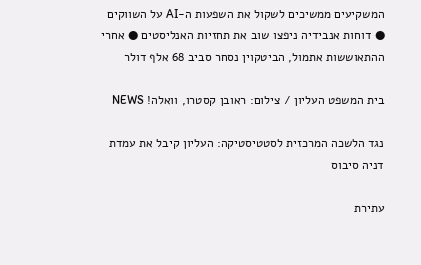המשקיעים ממשיכים לשקול את השפעות ה-AI על השווקים ● דוחות אנבידיה ניפצו שוב את תחזיות האנליסטים ● אחרי ההתאוששות אתמול, הביטקוין נסחר סביב 68 אלף דולר

בית המשפט העליון / צילום: ראובן קסטרו, וואלה! NEWS

נגד הלשכה המרכזית לסטטיסטיקה: העליון קיבל את עמדת דניה סיבוס

עתירת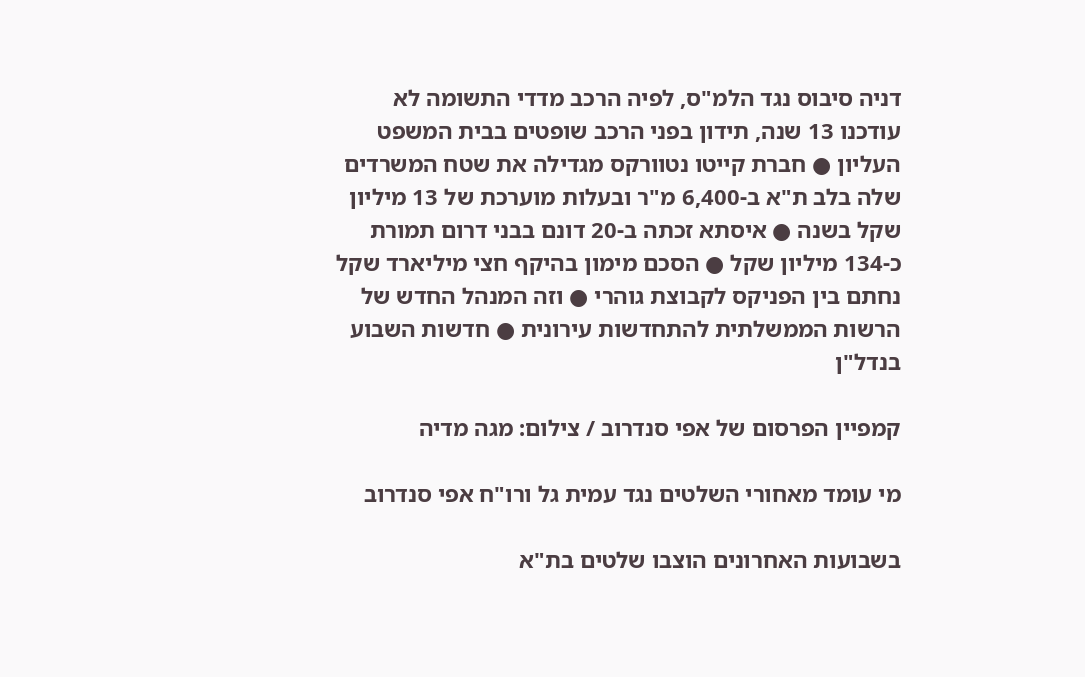דניה סיבוס נגד הלמ"ס, לפיה הרכב מדדי התשומה לא עודכנו 13 שנה, תידון בפני הרכב שופטים בבית המשפט העליון ● חברת קייטו נטוורקס מגדילה את שטח המשרדים שלה בלב ת"א ב-6,400 מ"ר ובעלות מוערכת של 13 מיליון שקל בשנה ● איסתא זכתה ב-20 דונם בבני דרום תמורת כ-134 מיליון שקל ● הסכם מימון בהיקף חצי מיליארד שקל נחתם בין הפניקס לקבוצת גוהרי ● וזה המנהל החדש של הרשות הממשלתית להתחדשות עירונית ● חדשות השבוע בנדל"ן

קמפיין הפרסום של אפי סנדרוב / צילום: מגה מדיה

מי עומד מאחורי השלטים נגד עמית גל ורו"ח אפי סנדרוב

בשבועות האחרונים הוצבו שלטים בת"א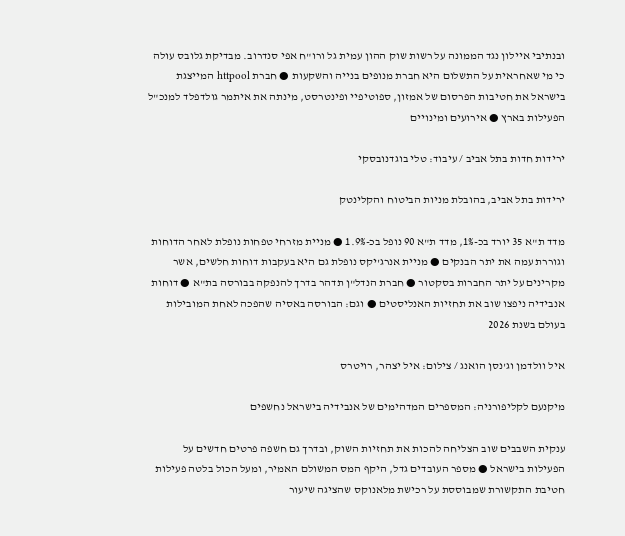ובנתיבי איילון נגד הממונה על רשות שוק ההון עמית גל ורו"ח אפי סנדרוב. מבדיקת גלובס עולה כי מי שאחראית על התשלום היא חברת מנופים בנייה והשקעות ● חברת httpool המייצגת בישראל את חטיבות הפרסום של אמזון, ספוטיפיי ופינטרסט, מינתה את איתמר גולדפלד למנכ"ל הפעילות בארץ ● אירועים ומינויים

ירידות חדות בתל אביב / עיבוד: טלי בוגדנובסקי

ירידות בתל אביב, בהובלת מניות הביטוח והקלינטק

מדד ת"א 35 יורד בכ-1%, מדד ת"א 90 נופל בכ-1.9% ● מניית מזרחי טפחות נופלת לאחר הדוחות וגוררת עמה את יתר הבנקים ● מניית אנרג'יקס נופלת גם היא בעקבות דוחות חלשים, אשר מקרינים על יתר החברות בסקטור ● חברת הנדל"ן תדהר בדרך להנפקה בבורסה בת"א ● דוחות אנבידיה ניפצו שוב את תחזיות האנליסטים ● וגם: הבורסה באסיה שהפכה לאחת המובילות בעולם בשנת 2026

איל וולדמן וג'נסן הואנג / צילום: איל יצהר, רויטרס

מיקנעם לקליפורניה: המספרים המדהימים של אנבידיה בישראל נחשפים

ענקית השבבים שוב הצליחה להכות את תחזיות השוק, ובדרך גם חשפה פרטים חדשים על הפעילות בישראל ● מספר העובדים גדל, היקף המס המשולם האמיר, ומעל הכול בלטה פעילות חטיבת התקשורת שמבוססת על רכישת מלאנוקס שהציגה שיעור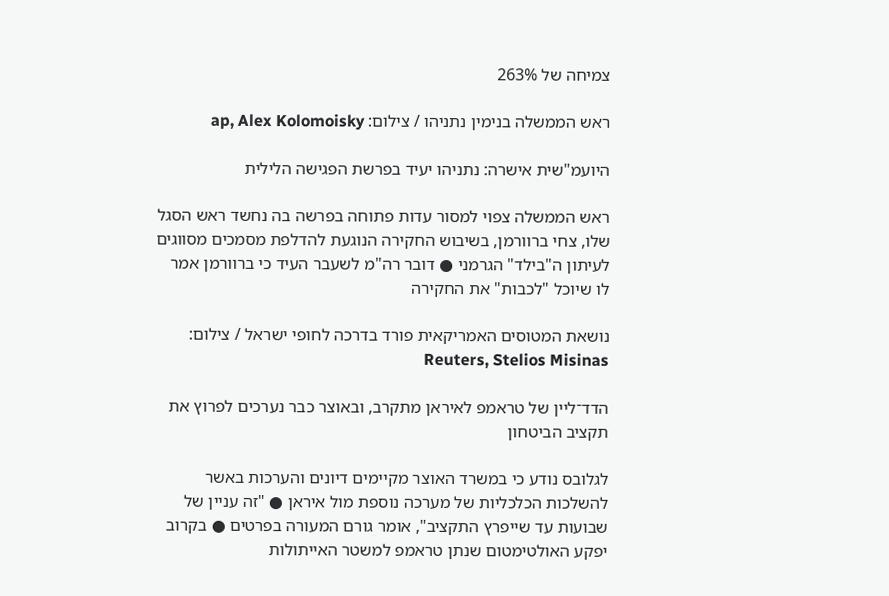צמיחה של 263%

ראש הממשלה בנימין נתניהו / צילום: ap, Alex Kolomoisky

היועמ"שית אישרה: נתניהו יעיד בפרשת הפגישה הלילית

ראש הממשלה צפוי למסור עדות פתוחה בפרשה בה נחשד ראש הסגל שלו, צחי ברוורמן, בשיבוש החקירה הנוגעת להדלפת מסמכים מסווגים לעיתון ה"בילד" הגרמני ● דובר רה"מ לשעבר העיד כי ברוורמן אמר לו שיוכל "לכבות" את החקירה

נושאת המטוסים האמריקאית פורד בדרכה לחופי ישראל / צילום: Reuters, Stelios Misinas

הדד־ליין של טראמפ לאיראן מתקרב, ובאוצר כבר נערכים לפרוץ את תקציב הביטחון

לגלובס נודע כי במשרד האוצר מקיימים דיונים והערכות באשר להשלכות הכלכליות של מערכה נוספת מול איראן ● "זה עניין של שבועות עד שייפרץ התקציב", אומר גורם המעורה בפרטים ● בקרוב יפקע האולטימטום שנתן טראמפ למשטר האייתולות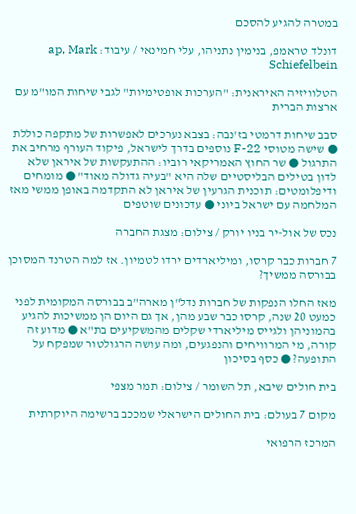במטרה להגיע להסכם

דונלד טראמפ, בנימין נתניהו, עלי חמינאי / עיבוד: ap, Mark Schiefelbein

הטלוויזיה האיראנית: "הערכות אופטימיות" לגבי שיחות המו"מ עם ארצות הברית

סבב שיחות דרמטי בז'נבה: בצבא נערכים לאפשרות של מתקפה כוללת ● שישה מטוסי F-22 נוספים בדרך לישראל, פיקוד העורף מרחיב את התרגול ● שר החוץ האמריקאי רוביו: ההתעקשות של איראן שלא לדון בטילים הבליסטיים שלה היא "בעיה גדולה מאוד" ● מומחים ודיפלומטים: תוכנית הגרעין של איראן לא התקדמה באופן ממשי מאז המלחמה עם ישראל ביוני ● עדכונים שוטפים

נכס של אול-יר בניו יורק / צילום: מצגת החברה

7 חברות כבר קרסו, ומיליארדים ירדו לטמיון. אז למה הטרנד המסוכן בבורסה ממשיך?

מאז החלו הנפקות של חברות נדל"ן מארה"ב בבורסה המקומית לפני כמעט 20 שנה, קרסו כבר שבע מהן, אך גם היום הן ממשיכות להגיע בהמוניהן ולגייס מיליארדי שקלים מהמשקיעים בת"א ● מדוע זה קורה, מי המרוויחים והנפגעים, ומה עושה הרגולטור שמפקח על התופעה? ● כסף בסיכון

בית חולים שיבא, תל השומר / צילום: תמר מצפי

מקום 7 בעולם: בית החולים הישראלי שמככב ברשימה היוקרתית

המרכז הרפואי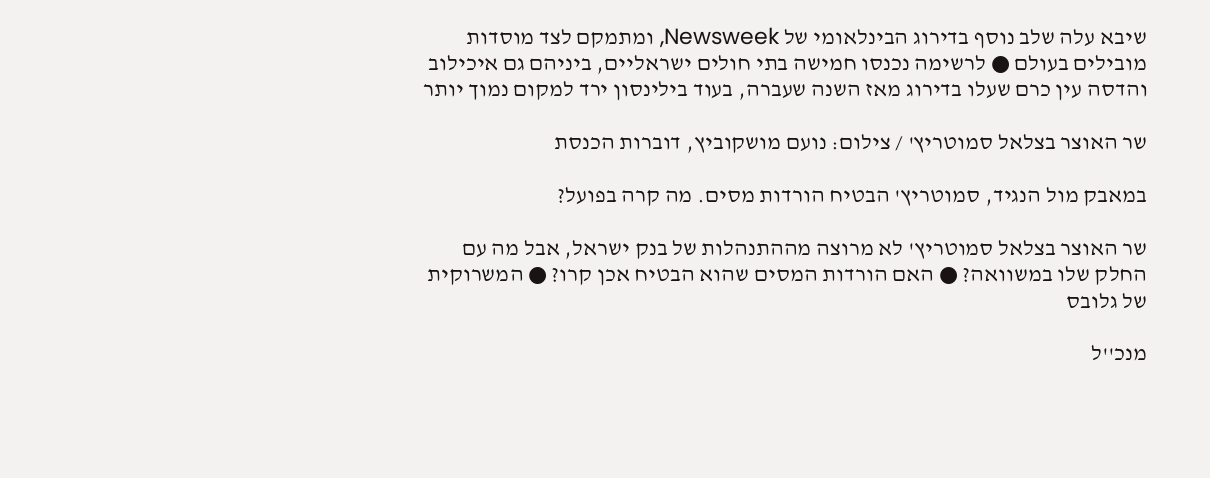שיבא עלה שלב נוסף בדירוג הבינלאומי של Newsweek, ומתמקם לצד מוסדות מובילים בעולם ● לרשימה נכנסו חמישה בתי חולים ישראליים, ביניהם גם איכילוב והדסה עין כרם שעלו בדירוג מאז השנה שעברה, בעוד בילינסון ירד למקום נמוך יותר

שר האוצר בצלאל סמוטריץ' / צילום: נועם מושקוביץ, דוברות הכנסת

במאבק מול הנגיד, סמוטריץ' הבטיח הורדות מסים. מה קרה בפועל?

שר האוצר בצלאל סמוטריץ' לא מרוצה מההתנהלות של בנק ישראל, אבל מה עם החלק שלו במשוואה? ● האם הורדות המסים שהוא הבטיח אכן קרו? ● המשרוקית של גלובס

מנכ''ל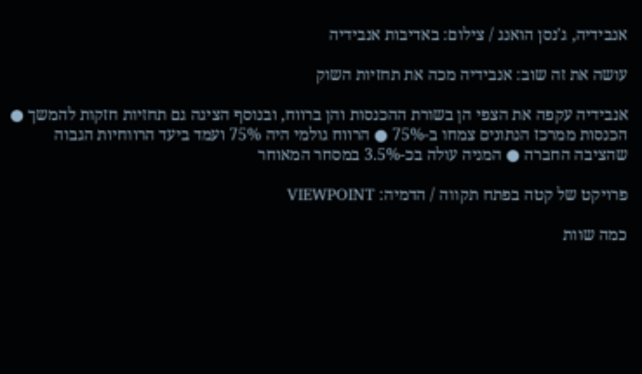אנבידיה, ג'נסן הואנג / צילום: באדיבות אנבידיה

עושה את זה שוב: אנבידיה מכה את תחזיות השוק

אנבידיה עקפה את הצפי הן בשורת ההכנסות והן ברווח, ובנוסף הציגה גם תחזיות חזקות להמשך ● הכנסות ממרכז הנתונים צמחו ב-75% ● הרווח גולמי היה 75% ועמד ביעד הרווחיות הגבוה שהציבה החברה ● המניה עולה בכ-3.5% במסחר המאוחר

פרויקט של קטה בפתח תקווה / הדמיה: VIEWPOINT

כמה שוות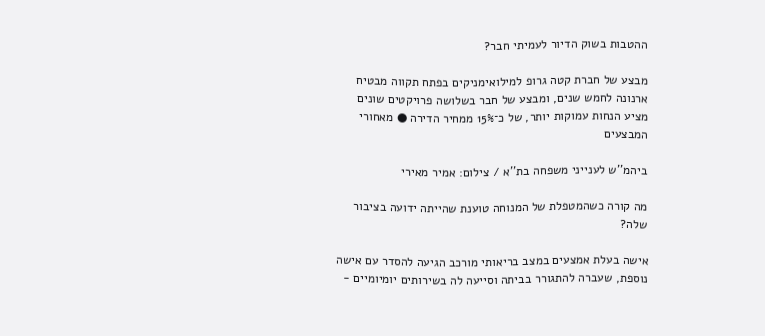ההטבות בשוק הדיור לעמיתי חבר?

מבצע של חברת קטה גרופ למילואימניקים בפתח תקווה מבטיח ארנונה לחמש שנים, ומבצע של חבר בשלושה פרויקטים שונים מציע הנחות עמוקות יותר, של כ־15% ממחיר הדירה ● מאחורי המבצעים

ביהמ''ש לענייני משפחה בת''א / צילום: אמיר מאירי

מה קורה כשהמטפלת של המנוחה טוענת שהייתה ידועה בציבור שלה?

אישה בעלת אמצעים במצב בריאותי מורכב הגיעה להסדר עם אישה נוספת, שעברה להתגורר בביתה וסייעה לה בשירותים יומיומיים -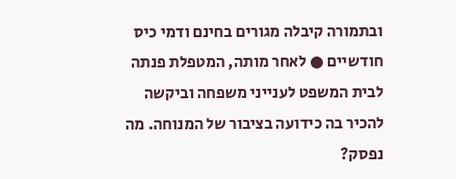ובתמורה קיבלה מגורים בחינם ודמי כיס חודשיים ● לאחר מותה, המטפלת פנתה לבית המשפט לענייני משפחה וביקשה להכיר בה כידועה בציבור של המנוחה. מה נפסק?